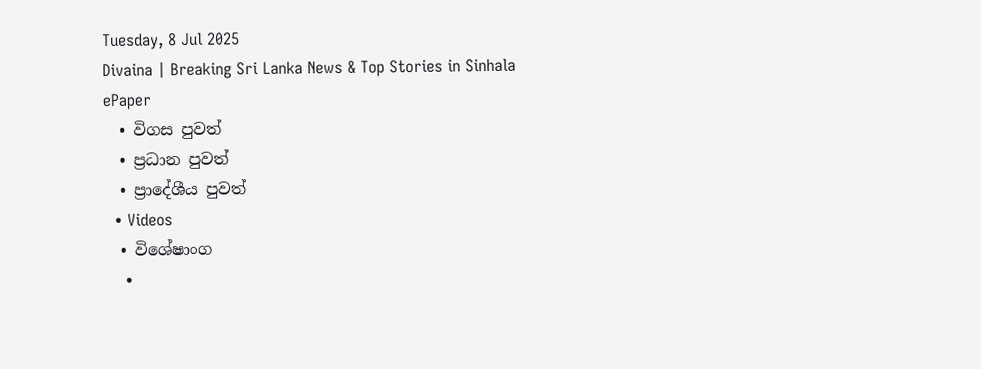Tuesday, 8 Jul 2025
Divaina | Breaking Sri Lanka News & Top Stories in Sinhala
ePaper
  • විගස පුවත්
  • ප්‍රධාන පුවත්
  • ප්‍රාදේශීය පුවත්
  • Videos
  • විශේෂාංග
    •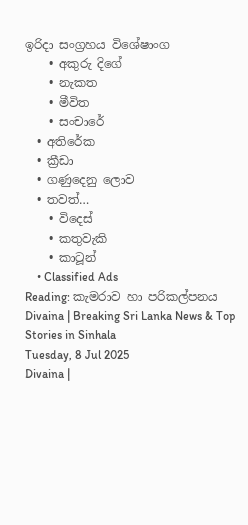ඉරිදා සංග්‍රහය විශේෂාංග
    • අකුරු දිගේ
    • නැකත
    • මීවිත
    • සංචාරේ
  • අතිරේක
  • ක්‍රීඩා
  • ගණුදෙනු ලොව
  • තවත්…
    • විදෙස්
    • කතුවැකි
    • කාටූන්
    • Classified Ads
Reading: කැමරාව හා පරිකල්පනය
Divaina | Breaking Sri Lanka News & Top Stories in Sinhala
Tuesday, 8 Jul 2025
Divaina |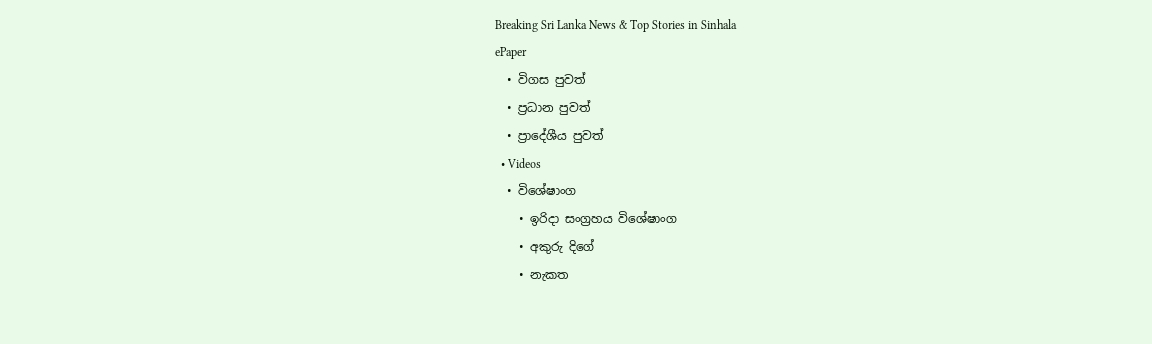Breaking Sri Lanka News & Top Stories in Sinhala
ePaper
  • විගස පුවත්
  • ප්‍රධාන පුවත්
  • ප්‍රාදේශීය පුවත්
  • Videos
  • විශේෂාංග
    • ඉරිදා සංග්‍රහය විශේෂාංග
    • අකුරු දිගේ
    • නැකත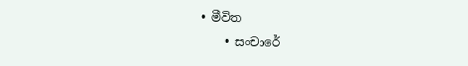• මීවිත
    • සංචාරේ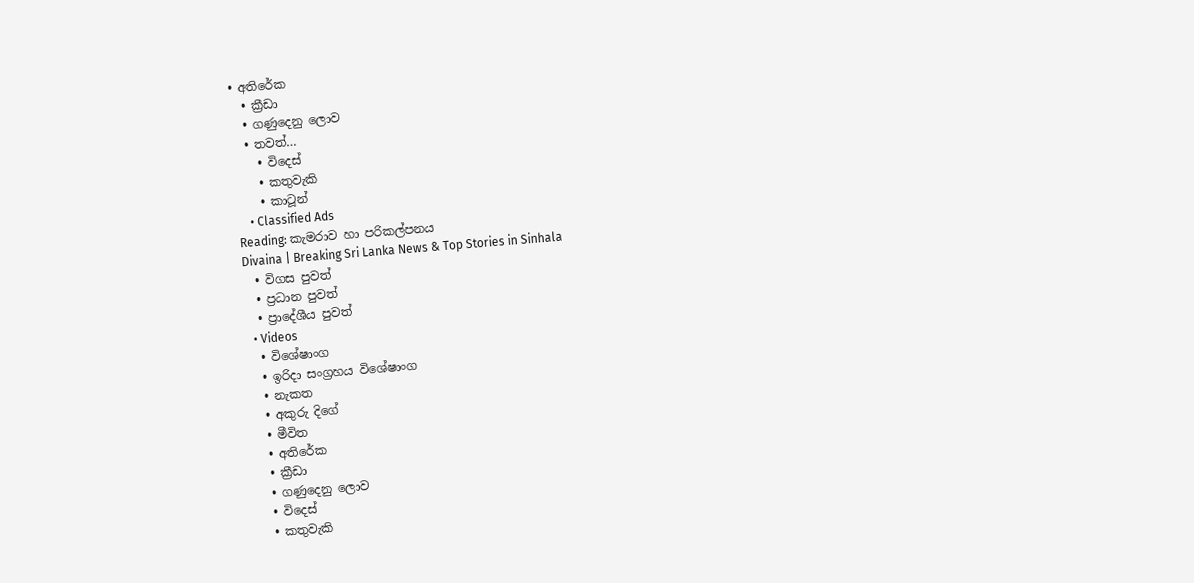• අතිරේක
  • ක්‍රීඩා
  • ගණුදෙනු ලොව
  • තවත්…
    • විදෙස්
    • කතුවැකි
    • කාටූන්
    • Classified Ads
Reading: කැමරාව හා පරිකල්පනය
Divaina | Breaking Sri Lanka News & Top Stories in Sinhala
  • විගස පුවත්
  • ප්‍රධාන පුවත්
  • ප්‍රාදේශීය පුවත්
  • Videos
  • විශේෂාංග
  • ඉරිදා සංග්‍රහය විශේෂාංග
  • නැකත
  • අකුරු දිගේ
  • මීවිත
  • අතිරේක
  • ක්‍රීඩා
  • ගණුදෙනු ලොව
  • විදෙස්
  • කතුවැකි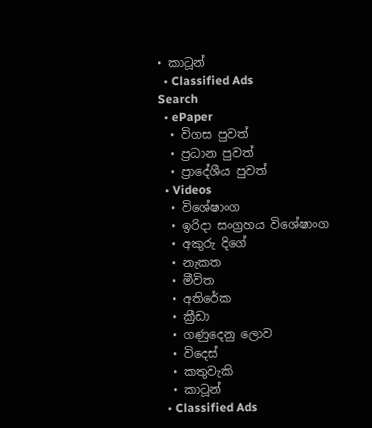• කාටූන්
  • Classified Ads
Search
  • ePaper
  • විගස පුවත්
  • ප්‍රධාන පුවත්
  • ප්‍රාදේශීය පුවත්
  • Videos
  • විශේෂාංග
  • ඉරිදා සංග්‍රහය විශේෂාංග
  • අකුරු දිගේ
  • නැකත
  • මීවිත
  • අතිරේක
  • ක්‍රීඩා
  • ගණුදෙනු ලොව
  • විදෙස්
  • කතුවැකි
  • කාටූන්
  • Classified Ads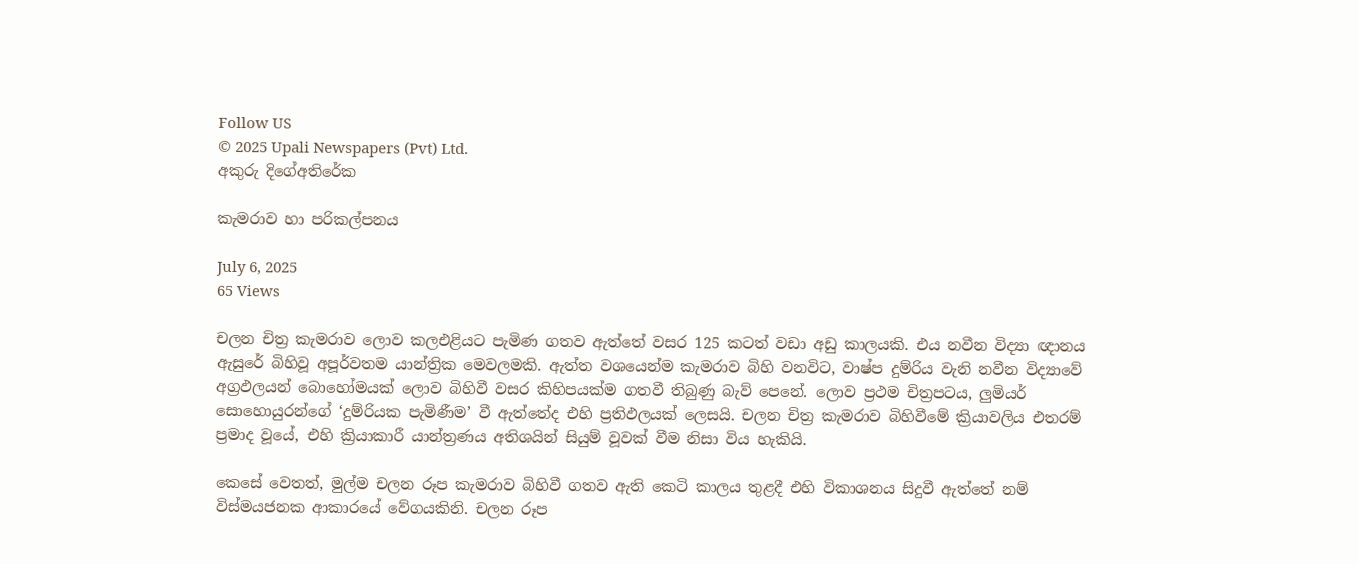Follow US
© 2025 Upali Newspapers (Pvt) Ltd.
අකුරු දිගේඅතිරේක

කැමරාව හා පරිකල්පනය

July 6, 2025
65 Views

චලන චිත්‍ර කැමරාව ලොව කලඑළියට පැමිණ ගතව ඇත්තේ වසර 125 කටත් වඩා අඩු කාලයකි. එය නවීන විද්‍යා ඥානය ඇසුරේ බිහිවූ අපූර්වතම යාන්ත්‍රික මෙවලමකි. ඇත්ත වශයෙන්ම කැමරාව බිහි වනවිට, වාෂ්ප දුම්රිය වැනි නවීන විද්‍යාවේ අග්‍රඵලයන් බොහෝමයක් ලොව බිහිවී වසර කිහිපයක්ම ගතවී තිබුණු බැව් පෙනේ. ලොව ප්‍රථම චිත්‍රපටය, ලුමියර් සොහොයුරන්ගේ ‘දුම්රියක පැමිණීම’ වී ඇත්තේද එහි ප්‍රතිඵලයක් ලෙසයි. චලන චිත්‍ර කැමරාව බිහිවීමේ ක්‍රියාවලිය එතරම් ප්‍රමාද වූයේ, එහි ක්‍රියාකාරී යාන්ත්‍රණය අතිශයින් සියුම් වූවක් වීම නිසා විය හැකියි.

කෙසේ වෙතත්, මුල්ම චලන රූප කැමරාව බිහිවී ගතව ඇති කෙටි කාලය තුළදී එහි විකාශනය සිදුවී ඇත්තේ නම් විස්මයජනක ආකාරයේ වේගයකිනි. චලන රූප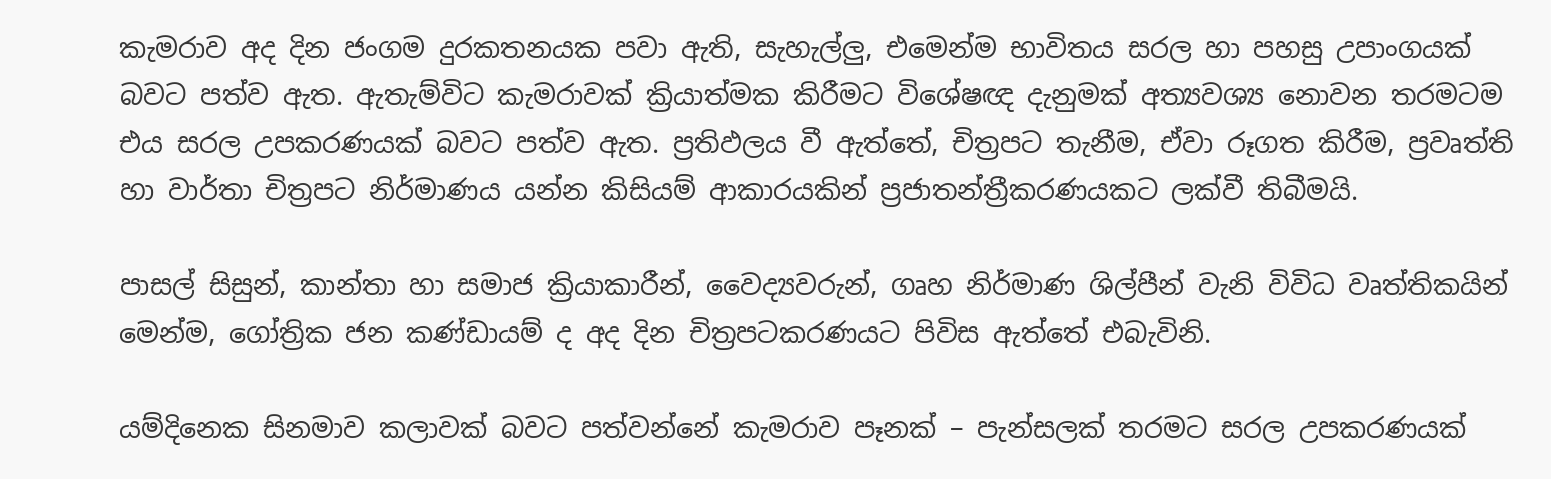කැමරාව අද දින ජංගම දුරකතනයක පවා ඇති, සැහැල්ලු, එමෙන්ම භාවිතය සරල හා පහසු උපාංගයක් බවට පත්ව ඇත. ඇතැම්විට කැමරාවක් ක්‍රියාත්මක කිරීමට විශේෂඥ දැනුමක් අත්‍යවශ්‍ය නොවන තරමටම එය සරල උපකරණයක් බවට පත්ව ඇත. ප්‍රතිඵලය වී ඇත්තේ, චිත්‍රපට තැනීම, ඒවා රූගත කිරීම, ප්‍රවෘත්ති හා වාර්තා චිත්‍රපට නිර්මාණය යන්න කිසියම් ආකාරයකින් ප්‍රජාතන්ත්‍රීකරණයකට ලක්වී තිබීමයි.

පාසල් සිසුන්, කාන්තා හා සමාජ ක්‍රියාකාරීන්, වෛද්‍යවරුන්, ගෘහ නිර්මාණ ශිල්පීන් වැනි විවිධ වෘත්තිකයින් මෙන්ම, ගෝත්‍රික ජන කණ්ඩායම් ද අද දින චිත්‍රපටකරණයට පිවිස ඇත්තේ එබැවිනි.

යම්දිනෙක සිනමාව කලාවක් බවට පත්වන්නේ කැමරාව පෑනක් – පැන්සලක් තරමට සරල උපකරණයක්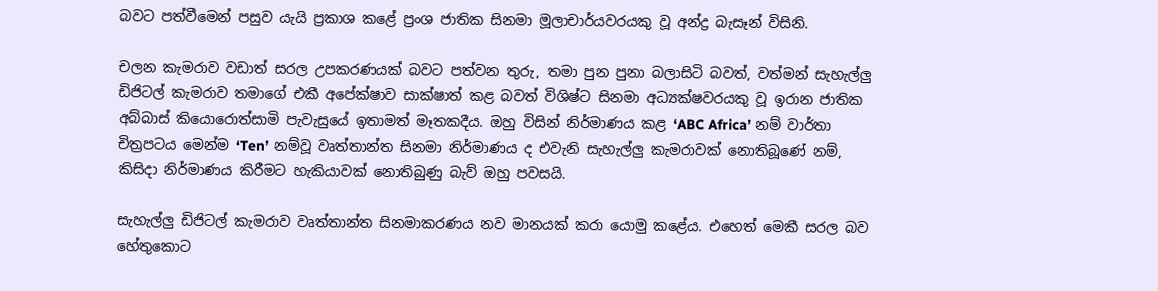බවට පත්වීමෙන් පසුව යැයි ප්‍රකාශ කළේ ප්‍රංශ ජාතික සිනමා මූලාචාර්යවරයකු වූ අන්ද්‍ර බැසෑන් විසිනි.

චලන කැමරාව වඩාත් සරල උපකරණයක් බවට පත්වන තුරු, තමා පුන පුනා බලාසිටි බවත්, වත්මන් සැහැල්ලු ඩිජිටල් කැමරාව තමාගේ එකී අපේක්ෂාව සාක්ෂාත් කළ බවත් විශිෂ්ට සිනමා අධ්‍යක්ෂවරයකු වූ ඉරාන ජාතික අබ්බාස් කියොරොත්සාමි පැවැසුයේ ඉතාමත් මෑතකදීය. ඔහු විසින් නිර්මාණය කළ ‘ABC Africa’ නම් වාර්තා චිත්‍රපටය මෙන්ම ‘Ten’ නම්වූ වෘත්තාන්ත සිනමා නිර්මාණය ද එවැනි සැහැල්ලු කැමරාවක් නොතිබූණේ නම්, කිසිදා නිර්මාණය කිරීමට හැකියාවක් නොතිබුණු බැව් ඔහු පවසයි.

සැහැල්ලු ඩිජිටල් කැමරාව වෘත්තාන්ත සිනමාකරණය නව මානයක් කරා යොමු කළේය. එහෙත් මෙකී සරල බව හේතුකොට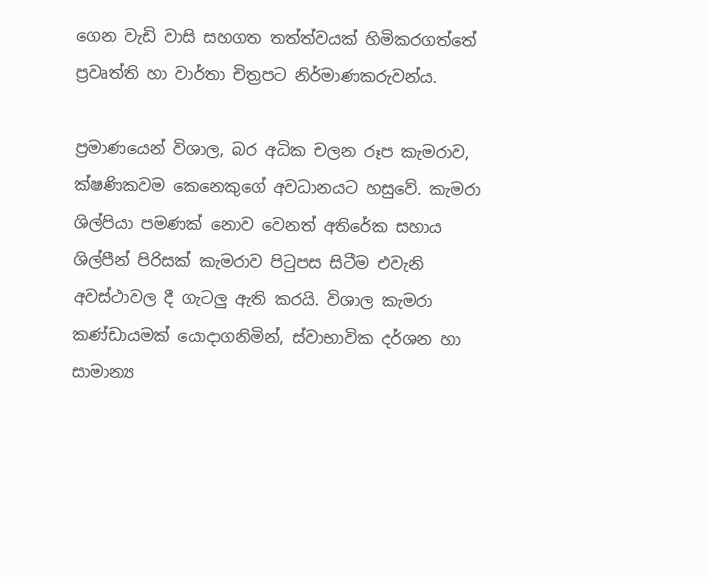ගෙන වැඩි වාසි සහගත තත්ත්වයක් හිමිකරගත්තේ ප්‍රවෘත්ති හා වාර්තා චිත්‍රපට නිර්මාණකරුවන්ය.

ප්‍රමාණයෙන් විශාල, බර අධික චලන රූප කැමරාව, ක්ෂණිකවම කෙනෙකුගේ අවධානයට හසුවේ. කැමරා ශිල්පියා පමණක් නොව වෙනත් අතිරේක සහාය ශිල්පීන් පිරිසක් කැමරාව පිටුපස සිටීම එවැනි අවස්ථාවල දී ගැටලු ඇති කරයි. විශාල කැමරා කණ්ඩායමක් යොදාගනිමින්, ස්වාභාවික දර්ශන හා සාමාන්‍ය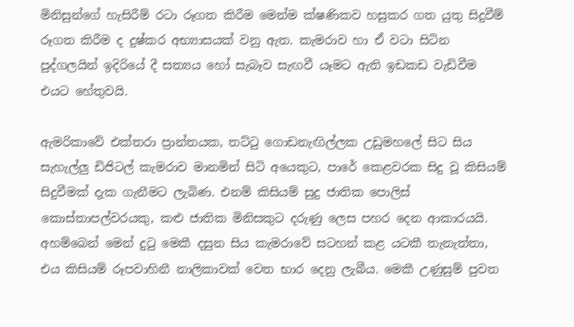මිනිසුන්ගේ හැසිරීම් රටා රූගත කිරීම මෙන්ම ක්ෂණිකව හසුකර ගත යුතු සිදුවීම් රූගත කිරීම ද දුෂ්කර අභ්‍යාසයක් වනු ඇත. කැමරාව හා ඒ වටා සිටින පුද්ගලයින් ඉදිරියේ දී සත්‍යය හෝ සැබෑව සැඟවී යෑමට ඇති ඉඩකඩ වැඩිවීම එයට හේතුවයි.

ඇමරිකාවේ එක්තරා ප්‍රාන්තයක, තට්ටු ගොඩනැඟිල්ලක උඩුමහලේ සිට සිය සැහැල්ලු ඩිජිටල් කැමරාව මානමින් සිටි අයෙකුට, පාරේ කෙළවරක සිදු වූ කිසියම් සිදුවීමක් දැක ගැනීමට ලැබිණ. එනම් කිසියම් සුදු ජාතික පොලිස් කොස්තාපල්වරයකු, කළු ජාතික මිනිසකුට දරුණු ලෙස පහර දෙන ආකාරයයි. අහම්බෙන් මෙන් දුටු මෙකී දසුන සිය කැමරාවේ සටහන් කළ යටකී තැනැත්තා, එය කිසියම් රූපවාහිනී නාලිකාවක් වෙත භාර දෙනු ලැබීය. මෙකී උණුසුම් පුවත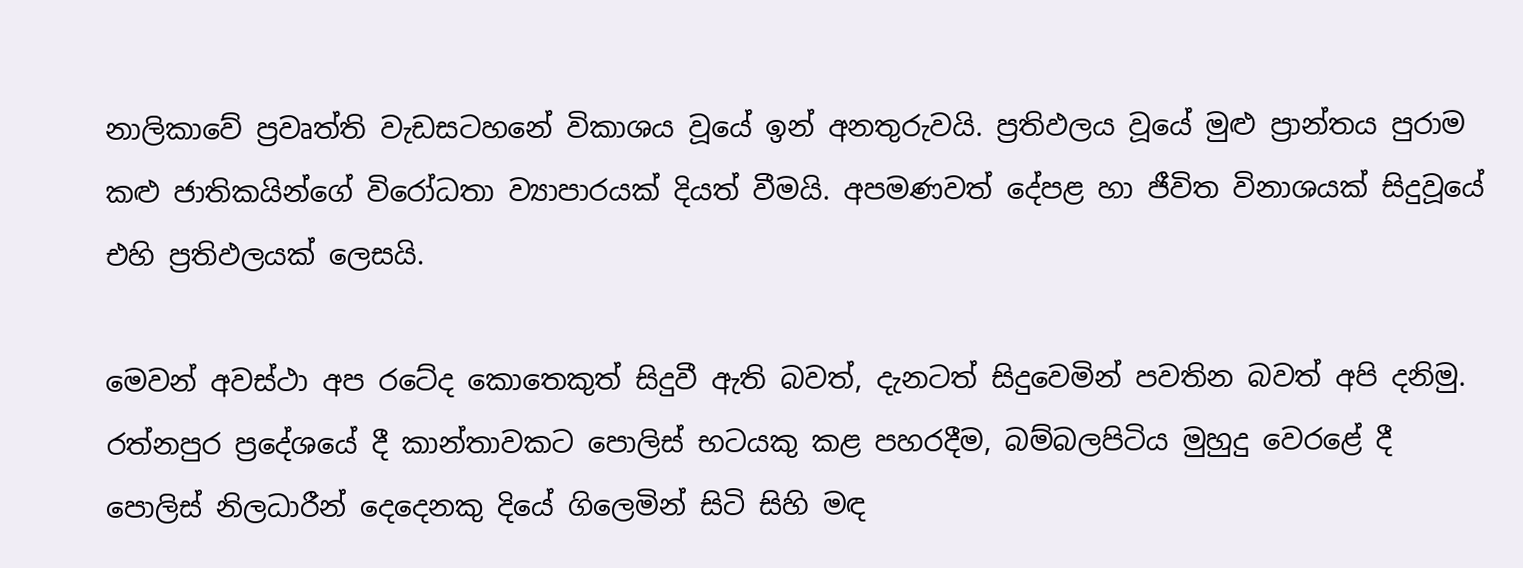නාලිකාවේ ප්‍රවෘත්ති වැඩසටහනේ විකාශය වූයේ ඉන් අනතුරුවයි. ප්‍රතිඵලය වූයේ මුළු ප්‍රාන්තය පුරාම කළු ජාතිකයින්ගේ විරෝධතා ව්‍යාපාරයක් දියත් වීමයි. අපමණවත් දේපළ හා ජීවිත විනාශයක් සිදුවූයේ එහි ප්‍රතිඵලයක් ලෙසයි.

මෙවන් අවස්ථා අප රටේද කොතෙකුත් සිදුවී ඇති බවත්, දැනටත් සිදුවෙමින් පවතින බවත් අපි දනිමු. රත්නපුර ප්‍රදේශයේ දී කාන්තාවකට පොලිස් භටයකු කළ පහරදීම, බම්බලපිටිය මුහුදු වෙරළේ දී පොලිස් නිලධාරීන් දෙදෙනකු දියේ ගිලෙමින් සිටි සිහි මඳ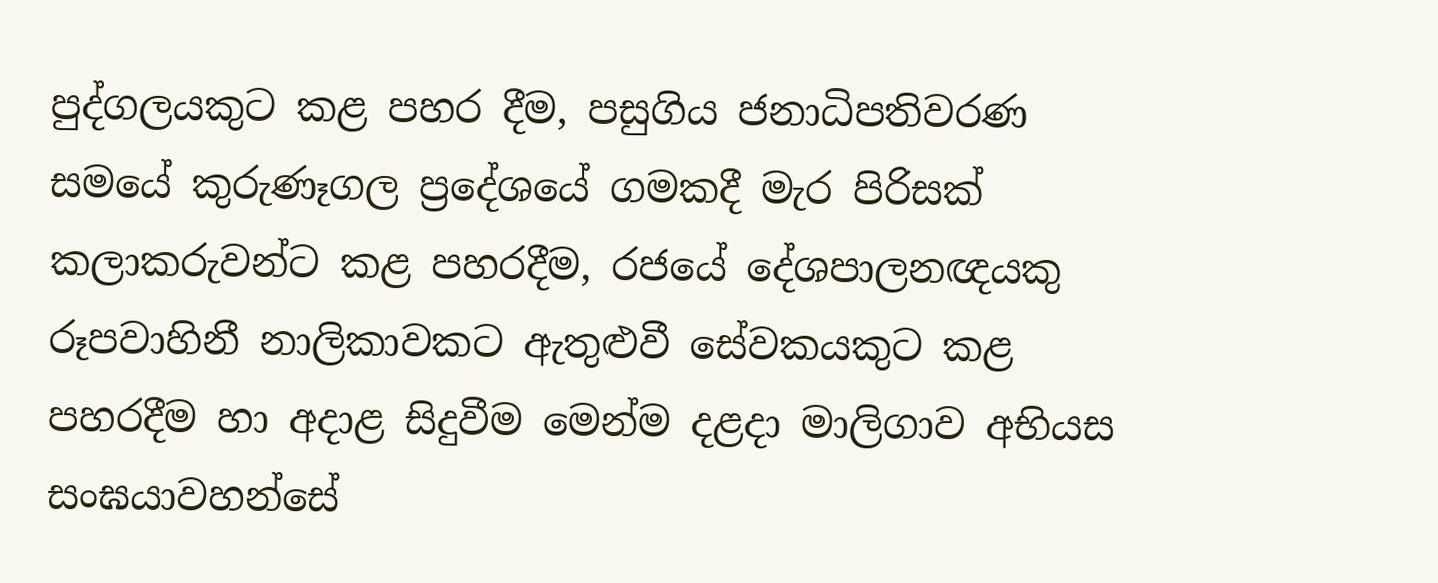පුද්ගලයකුට කළ පහර දීම, පසුගිය ජනාධිපතිවරණ සමයේ කුරුණෑගල ප්‍රදේශයේ ගමකදී මැර පිරිසක් කලාකරුවන්ට කළ පහරදීම, රජයේ දේශපාලනඥයකු රූපවාහිනී නාලිකාවකට ඇතුළුවී සේවකයකුට කළ පහරදීම හා අදාළ සිදුවීම මෙන්ම දළදා මාලිගාව අභියස සංඝයාවහන්සේ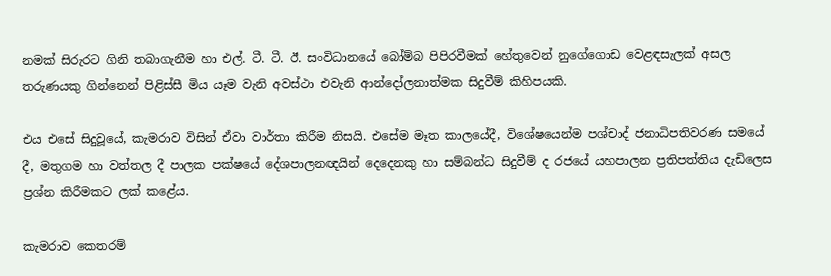නමක් සිරුරට ගිනි තබාගැනීම හා එල්. ටී. ටී. ඊ. සංවිධානයේ බෝම්බ පිපිරවීමක් හේතුවෙන් නුගේගොඩ වෙළඳසැලක් අසල තරුණයකු ගින්නෙන් පිළිස්සී මිය යෑම වැනි අවස්ථා එවැනි ආන්දෝලනාත්මක සිදුවීම් කිහිපයකි.

එය එසේ සිදුවූයේ, කැමරාව විසින් ඒවා වාර්තා කිරීම නිසයි. එසේම මෑත කාලයේදී, විශේෂයෙන්ම පශ්චාද් ජනාධිපතිවරණ සමයේ දී, මතුගම හා වත්තල දී පාලක පක්ෂයේ දේශපාලනඥයින් දෙදෙනකු හා සම්බන්ධ සිදුවීම් ද රජයේ යහපාලන ප්‍රතිපත්තිය දැඩිලෙස ප්‍රශ්න කිරීමකට ලක් කළේය.

කැමරාව කෙතරම්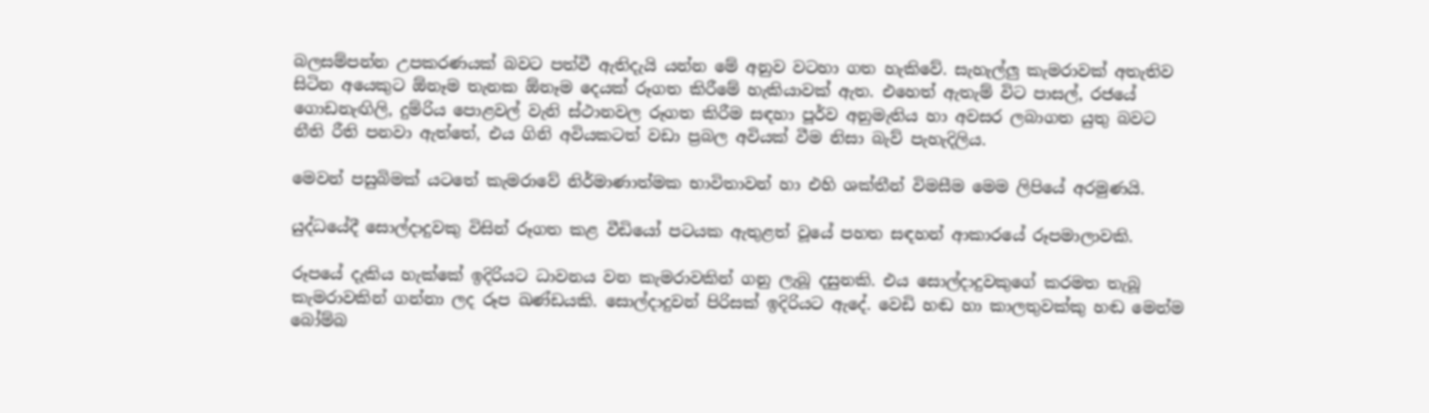බලසම්පන්න උපකරණයක් බවට පත්වී ඇතිදැයි යන්න මේ අනුව වටහා ගත හැකිවේ. සැහැල්ලු කැමරාවක් අතැතිව සිටින අයෙකුට ඕනෑම තැනක ඕනෑම දෙයක් රූගත කිරීමේ හැකියාවක් ඇත. එහෙත් ඇතැම් විට පාසල්, රජයේ ගොඩනැඟිලි, දුම්රිය පොළවල් වැනි ස්ථානවල රූගත කිරීම සඳහා පූර්ව අනුමැතිය හා අවසර ලබාගත යුතු බවට නීති රීති පනවා ඇත්තේ, එය ගිනි අවියකටත් වඩා ප්‍රබල අවියක් වීම නිසා බැව් පැහැදිලිය.

මෙවන් පසුබිමක් යටතේ කැමරාවේ නිර්මාණාත්මක භාවිතාවන් හා එහි ශක්තීන් විමසීම මෙම ලිපියේ අරමුණයි.

යුද්ධයේදී සොල්දාදුවකු විසින් රූගත කළ වීඩියෝ පටයක ඇතුළත් වූයේ පහත සඳහන් ආකාරයේ රූපමාලාවකි.

රූපයේ දැකිය හැක්කේ ඉදිරියට ධාවනය වන කැමරාවකින් ගනු ලැබූ දසුනකි. එය සොල්දාදුවකුගේ කරමත තැබූ කැමරාවකින් ගන්නා ලද රූප ඛණ්ඩයකි. සොල්දාදුවන් පිරිසක් ඉදිරියට ඇදේ. වෙඩි හඬ හා කාලතුවක්කු හඬ මෙන්ම බෝම්බ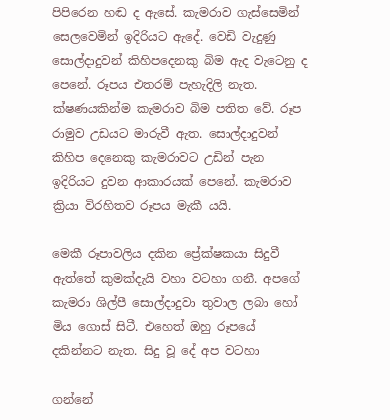පිපිරෙන හඬ ද ඇසේ. කැමරාව ගැස්සෙමින් සෙලවෙමින් ඉදිරියට ඇදේ. වෙඩි වැදුණු සොල්දාදුවන් කිහිපදෙනකු බිම ඇද වැටෙනු ද පෙනේ. රූපය එතරම් පැහැදිලි නැත. ක්ෂණයකින්ම කැමරාව බිම පතිත වේ. රූප රාමුව උඩයට මාරුවී ඇත. සොල්දාදුවන් කිහිප දෙනෙකු කැමරාවට උඩින් පැන ඉදිරියට දුවන ආකාරයක් පෙනේ. කැමරාව ක්‍රියා විරහිතව රූපය මැකී යයි.

මෙකී රූපාවලිය දකින ප්‍රේක්ෂකයා සිදුවී ඇත්තේ කුමක්දැයි වහා වටහා ගනී. අපගේ කැමරා ශිල්පී සොල්දාදුවා තුවාල ලබා හෝ මිය ගොස් සිටී. එහෙත් ඔහු රූපයේ දකින්නට නැත. සිදු වූ දේ අප වටහා

ගන්නේ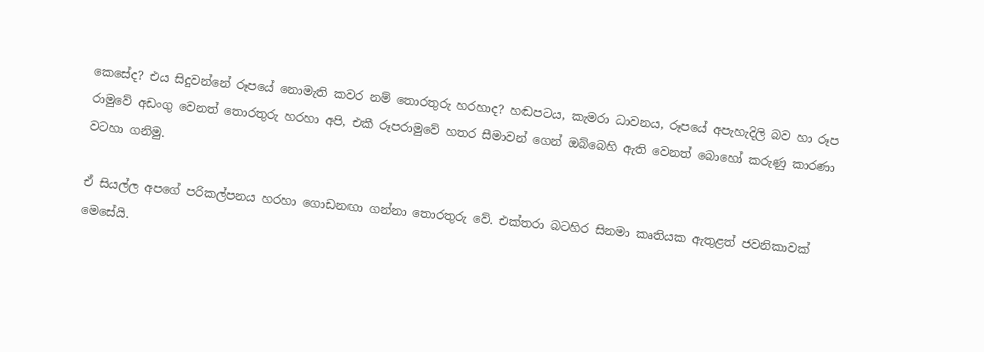කෙසේද? එය සිදුවන්නේ රූපයේ නොමැති කවර නම් තොරතුරු හරහාද? හඬපටය, කැමරා ධාවනය, රූපයේ අපැහැදිලි බව හා රූප රාමුවේ අඩංගු වෙනත් තොරතුරු හරහා අපි, එකී රූපරාමුවේ හතර සීමාවන් ගෙන් ඔබ්බෙහි ඇති වෙනත් බොහෝ කරුණු කාරණා වටහා ගනිමු.

ඒ සියල්ල අපගේ පරිකල්පනය හරහා ගොඩනඟා ගන්නා තොරතුරු වේ. එක්තරා බටහිර සිනමා කෘතියක ඇතුළත් ජවනිකාවක් මෙසේයි.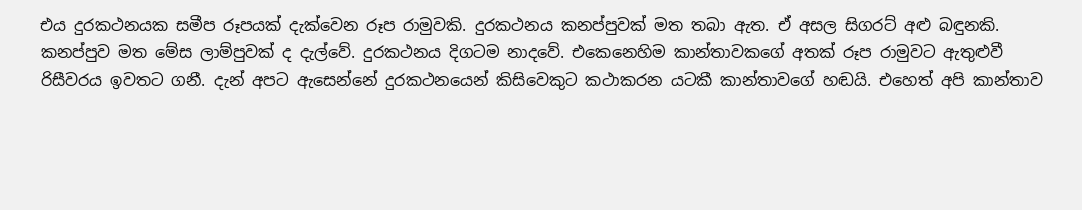එය දුරකථනයක සමීප රූපයක් දැක්වෙන රූප රාමුවකි. දුරකථනය කනප්පුවක් මත තබා ඇත. ඒ අසල සිගරට් අළු බඳුනකි. කනප්පුව මත මේස ලාම්පුවක් ද දැල්වේ. දුරකථනය දිගටම නාදවේ. එකෙනෙහිම කාන්තාවකගේ අතක් රූප රාමුවට ඇතුළුවී රිසීවරය ඉවතට ගනී. දැන් අපට ඇසෙන්නේ දුරකථනයෙන් කිසිවෙකුට කථාකරන යටකී කාන්තාවගේ හඬයි. එහෙත් අපි කාන්තාව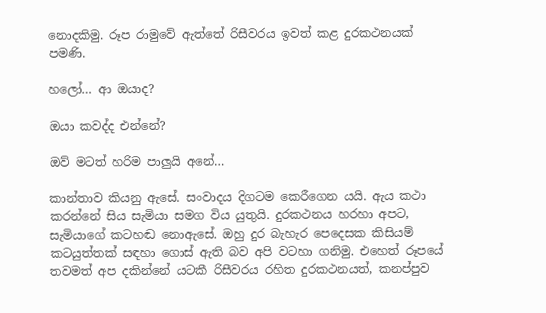නොදකිමු. රූප රාමුවේ ඇත්තේ රිසීවරය ඉවත් කළ දුරකථනයක් පමණි.

හලෝ… ආ ඔයාද?

ඔයා කවද්ද එන්නේ?

ඔව් මටත් හරිම පාලුයි අනේ…

කාන්තාව කියනු ඇසේ. සංවාදය දිගටම කෙරීගෙන යයි. ඇය කථා කරන්නේ සිය සැමියා සමග විය යුතුයි. දුරකථනය හරහා අපට, සැමියාගේ කටහඬ නොඇසේ. ඔහු දුර බැහැර පෙදෙසක කිසියම් කටයුත්තක් සඳහා ගොස් ඇති බව අපි වටහා ගනිමු. එහෙත් රූපයේ තවමත් අප දකින්නේ යටකී රිසීවරය රහිත දුරකථනයත්, කනප්පුව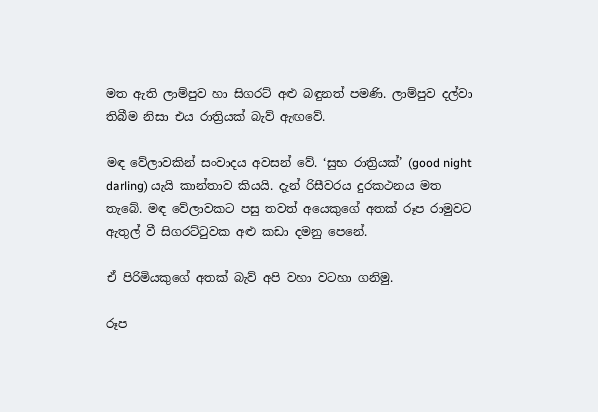මත ඇති ලාම්පුව හා සිගරට් අළු බඳුනත් පමණි. ලාම්පුව දල්වා තිබීම නිසා එය රාත්‍රියක් බැව් ඇඟවේ.

මඳ වේලාවකින් සංවාදය අවසන් වේ. ‘සුභ රාත්‍රියක්’ (good night darling) යැයි කාන්තාව කියයි. දැන් රිසීවරය දුරකථනය මත තැබේ. මඳ වේලාවකට පසු තවත් අයෙකුගේ අතක් රූප රාමුවට ඇතුල් වී සිගරට්ටුවක අළු කඩා දමනු පෙනේ.

ඒ පිරිමියකුගේ අතක් බැව් අපි වහා වටහා ගනිමු.

රූප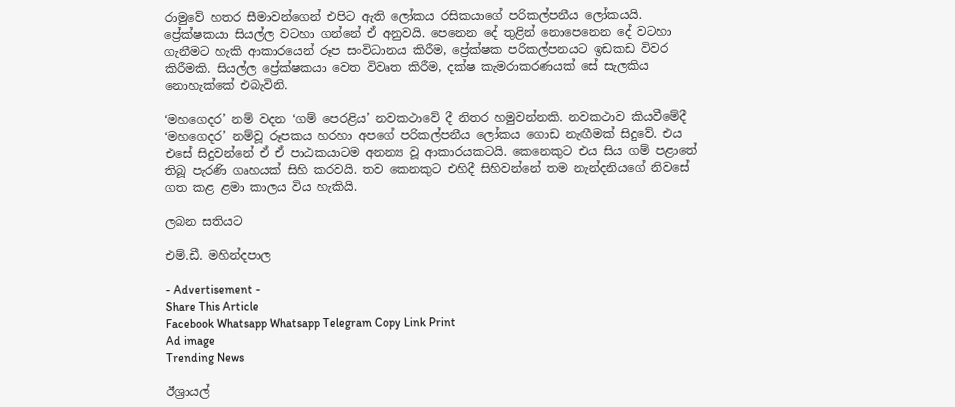රාමුවේ හතර සීමාවන්ගෙන් එපිට ඇති ලෝකය රසිකයාගේ පරිකල්පනීය ලෝකයයි. ප්‍රේක්ෂකයා සියල්ල වටහා ගන්නේ ඒ අනුවයි. පෙනෙන දේ තුළින් නොපෙනෙන දේ වටහා ගැනීමට හැකි ආකාරයෙන් රූප සංවිධානය කිරීම, ප්‍රේක්ෂක පරිකල්පනයට ඉඩකඩ විවර කිරීමකි. සියල්ල ප්‍රේක්ෂකයා වෙත විවෘත කිරීම, දක්ෂ කැමරාකරණයක් සේ සැලකිය නොහැක්කේ එබැවිනි.

‘මහගෙදර’ නම් වදන ‘ගම් පෙරළිය’ නවකථාවේ දී නිතර හමුවන්නකි. නවකථාව කියවීමේදී ‘මහගෙදර’ නම්වූ රූපකය හරහා අපගේ පරිකල්පනීය ලෝකය ගොඩ නැඟීමක් සිදුවේ. එය එසේ සිදුවන්නේ ඒ ඒ පාඨකයාටම අනන්‍ය වූ ආකාරයකටයි. කෙනෙකුට එය සිය ගම් පළාතේ තිබූ පැරණි ගෘහයක් සිහි කරවයි. තව කෙනකුට එහිදී සිහිවන්නේ තම නැන්දනියගේ නිවසේ ගත කළ ළමා කාලය විය හැකියි.

ලබන සතියට

එම්.ඩී. මහින්දපාල

- Advertisement -
Share This Article
Facebook Whatsapp Whatsapp Telegram Copy Link Print
Ad image
Trending News

ඊශ්‍රායල්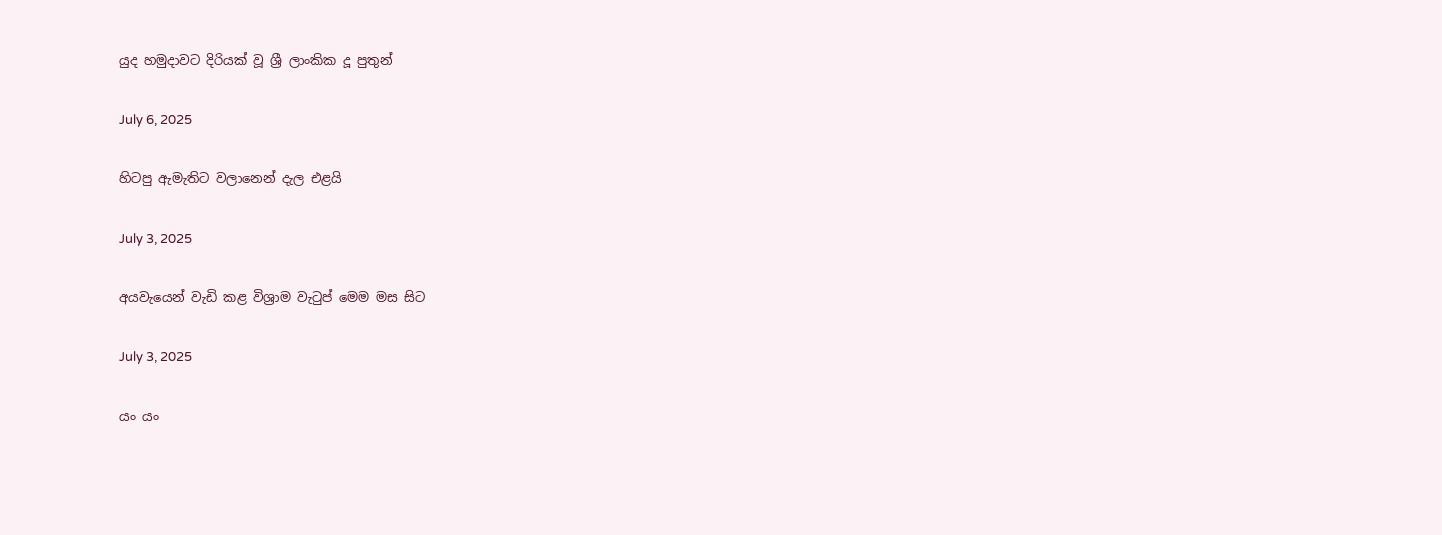යුද හමුදාවට දිරියක් වූ ශ්‍රී ලාංකික දූ පුතුන්

July 6, 2025

හිටපු ඇමැතිට වලානෙන් දැල එළයි

July 3, 2025

අයවැයෙන් වැඩි කළ විශ්‍රාම වැටුප් මෙම මස සිට

July 3, 2025

යං යං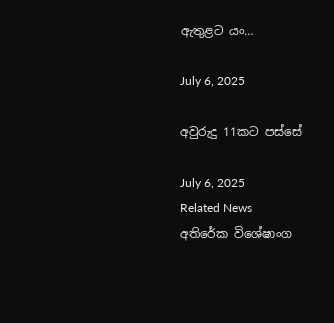ඇතුළට යං…

July 6, 2025

අවුරුදු 11කට පස්සේ

July 6, 2025
Related News
අතිරේක විශේෂාංග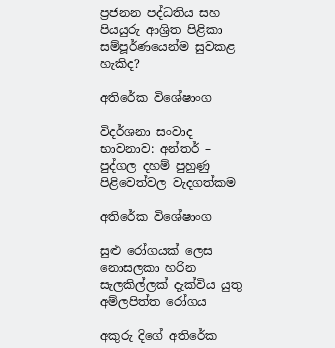ප්‍රජනන පද්ධතිය සහ පියයුරු ආශ්‍රිත පිළිකා සම්පූර්ණයෙන්ම සුවකළ හැකිද?

අතිරේක විශේෂාංග

විදර්ශනා සංවාද භාවනාව: අන්තර් – පුද්ගල දහම් පුහුණු පිළිවෙත්වල වැදගත්කම

අතිරේක විශේෂාංග

සුළු රෝගයක් ලෙස නොසලකා හරින සැලකිල්ලක් දැක්විය යුතු අම්ලපිත්ත රෝගය

අකුරු දිගේ අතිරේක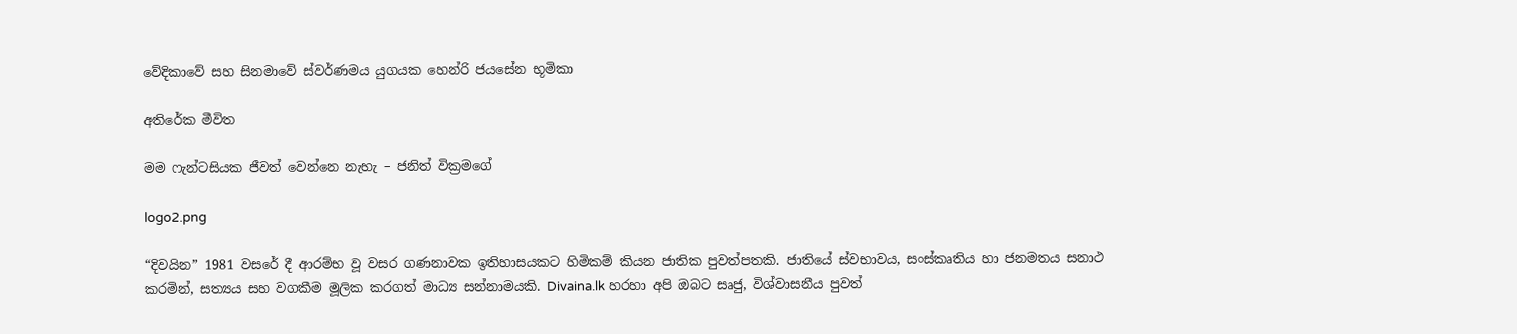වේදිකාවේ සහ සිනමාවේ ස්වර්ණමය යුගයක හෙන්රි ජයසේන භූමිකා

අතිරේක මීවිත

මම ෆැන්ටසියක ජීවත් වෙන්නෙ නැහැ – ජනිත් වික්‍රමගේ

logo2.png

“දිවයින” 1981 වසරේ දී ආරම්භ වූ වසර ගණනාවක ඉතිහාසයකට හිමිකම් කියන ජාතික පුවත්පතකි. ජාතියේ ස්වභාවය, සංස්කෘතිය හා ජනමතය සනාථ කරමින්, සත්‍යය සහ වගකීම මූලික කරගත් මාධ්‍ය සන්නාමයකි. Divaina.lk හරහා අපි ඔබට සෘජු, විශ්වාසනීය පුවත්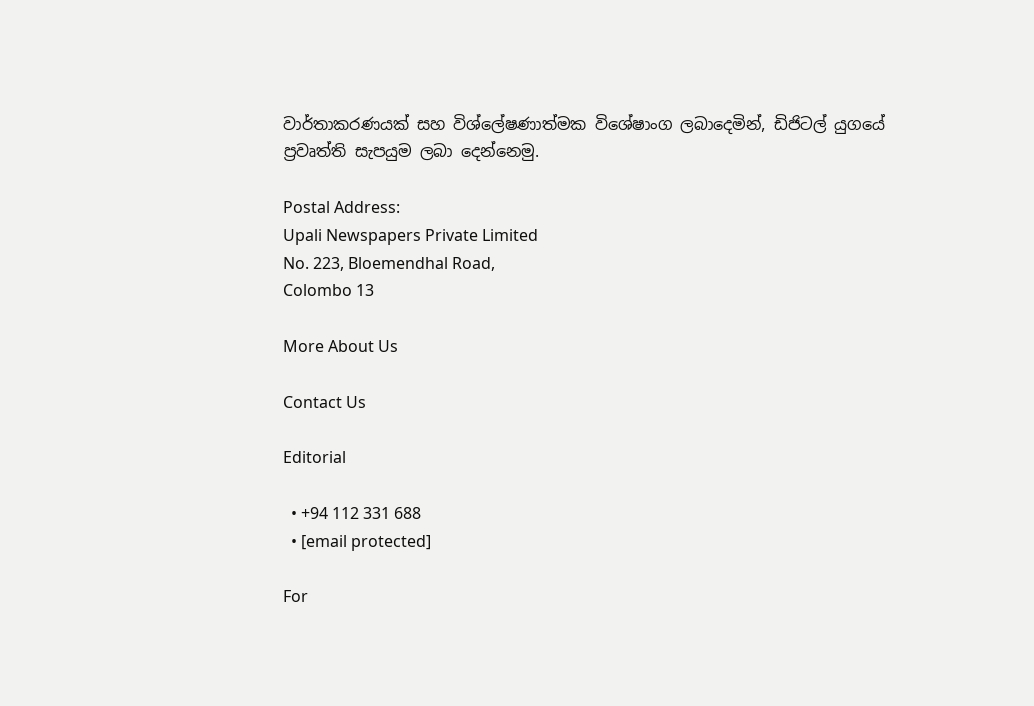වාර්තාකරණයක් සහ විශ්ලේෂණාත්මක විශේෂාංග ලබාදෙමින්, ඩිජිටල් යුගයේ ප්‍රවෘත්ති සැපයුම ලබා දෙන්නෙමු.

Postal Address:
Upali Newspapers Private Limited
No. 223, Bloemendhal Road,
Colombo 13

More About Us

Contact Us

Editorial

  • +94 112 331 688
  • [email protected]

For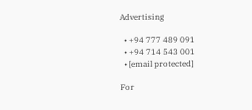Advertising

  • +94 777 489 091
  • +94 714 543 001
  • [email protected]

For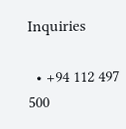Inquiries

  • +94 112 497 500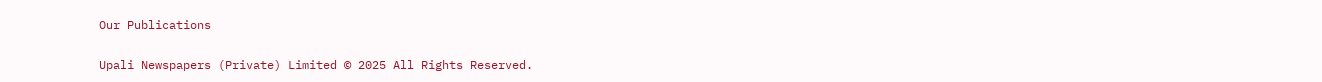Our Publications

Upali Newspapers (Private) Limited © 2025 All Rights Reserved.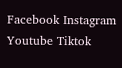Facebook Instagram Youtube Tiktok